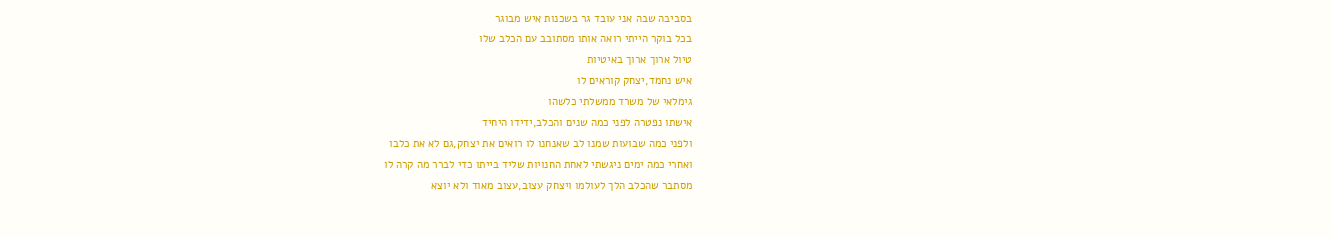בסביבה שבה אני עובד גר בשכנות איש מבוגר
בכל בוקר הייתי רואה אותו מסתובב עם הכלב שלו
טיול ארוך ארוך באיטיות
איש נחמד,יצחק קוראים לו
גימלאי של משרד ממשלתי כלשהו
אישתו נפטרה לפני כמה שנים והכלב,ידידו היחיד
ולפני כמה שבועות שמנו לב שאנחנו לו רואים את יצחק,גם לא את כלבו
ואחרי כמה ימים ניגשתי לאחת החנויות שליד בייתו כדי לברר מה קרה לו
מסתבר שהכלב הלך לעולמו ויצחק עצוב,עצוב מאוד ולא יוצא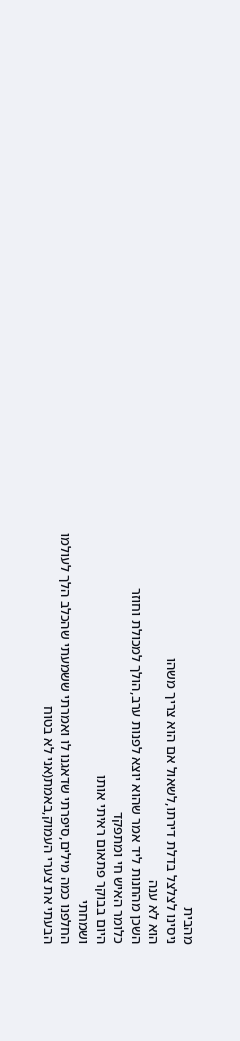מהבית
ניסינו לצלצל בדלת דירתו,לשאול אם הוא צריך משהו
הוא לא ענה
השכן מהחנות ליד אמר שהוא יוצא לפנות ערב,הולך למכולת וחוזר
כלומר האיש חי ומתפקד
היום בבוקר פתאום ראיתי אותו
ושמחתי
החלפנו כמה מילים,סיפרתי שדאגנו לו ואמרתי ששמעתי שהכלב הלך לעולמו
הבעתי את צערי העמוק,באמת(אני לא בטוח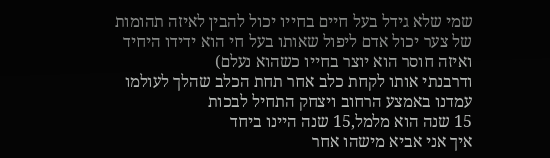שמי שלא גידל בעל חיים בחייו יכול להבין לאיזה תהומות של צער יכול אדם ליפול שאותו בעל חי הוא ידידו היחיד ואיזה חוסר הוא יוצר בחייו כשהוא נעלם)
ודרבנתי אותו לקחת כלב אחר תחת הכלב שהלך לעולמו
עמדנו באמצע הרחוב ויצחק התחיל לבכות
15 שנה הוא מלמל,15 שנה היינו ביחד
איך אני אביא מישהו אחר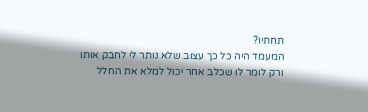תחתיו?
המעמד היה כל כך עצוב שלא נותר לי לחבק אותו
ורק לומר לו שכלב אחר יכול למלא את החלל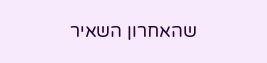שהאחרון השאיר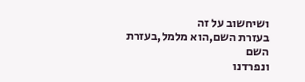ושיחשוב על זה
בעזרת השם,הוא מלמל,בעזרת השם
ונפרדנו